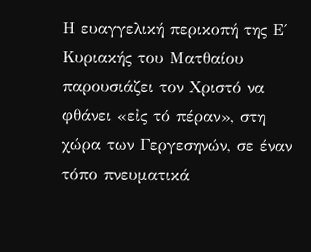Η ευαγγελική περικοπή της Ε΄ Κυριακής του Ματθαίου παρουσιάζει τον Χριστό να φθάνει «εἰς τό πέραν», στη χώρα των Γεργεσηνών, σε έναν τόπο πνευματικά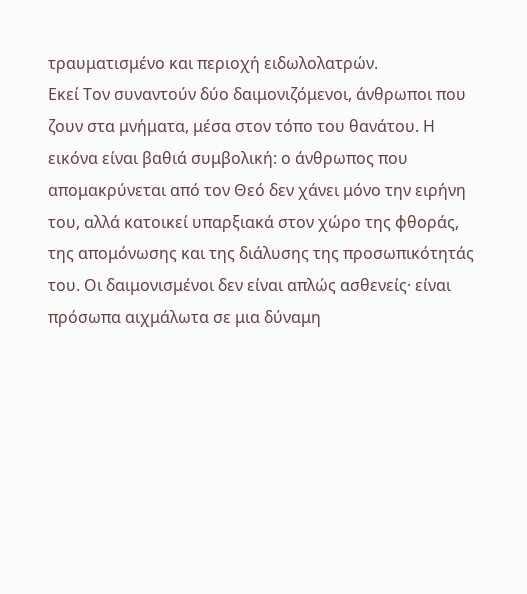τραυματισμένο και περιοχή ειδωλολατρών.
Εκεί Τον συναντούν δύο δαιμονιζόμενοι, άνθρωποι που ζουν στα μνήματα, μέσα στον τόπο του θανάτου. Η εικόνα είναι βαθιά συμβολική: ο άνθρωπος που απομακρύνεται από τον Θεό δεν χάνει μόνο την ειρήνη του, αλλά κατοικεί υπαρξιακά στον χώρο της φθοράς, της απομόνωσης και της διάλυσης της προσωπικότητάς του. Οι δαιμονισμένοι δεν είναι απλώς ασθενείς· είναι πρόσωπα αιχμάλωτα σε μια δύναμη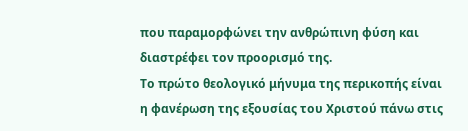που παραμορφώνει την ανθρώπινη φύση και διαστρέφει τον προορισμό της.
Το πρώτο θεολογικό μήνυμα της περικοπής είναι η φανέρωση της εξουσίας του Χριστού πάνω στις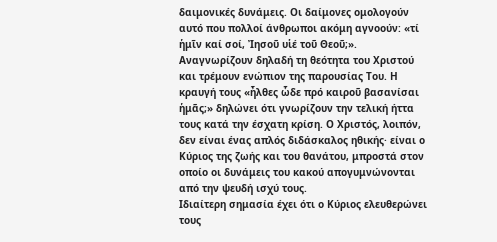δαιμονικές δυνάμεις. Οι δαίμονες ομολογούν αυτό που πολλοί άνθρωποι ακόμη αγνοούν: «τί ἡμῖν καί σοί, Ἰησοῦ υἱέ τοῦ Θεοῦ;». Αναγνωρίζουν δηλαδή τη θεότητα του Χριστού και τρέμουν ενώπιον της παρουσίας Του. Η κραυγή τους «ἦλθες ὧδε πρό καιροῦ βασανίσαι ἡμᾶς;» δηλώνει ότι γνωρίζουν την τελική ήττα τους κατά την έσχατη κρίση. Ο Χριστός, λοιπόν, δεν είναι ένας απλός διδάσκαλος ηθικής· είναι ο Κύριος της ζωής και του θανάτου, μπροστά στον οποίο οι δυνάμεις του κακού απογυμνώνονται από την ψευδή ισχύ τους.
Ιδιαίτερη σημασία έχει ότι ο Κύριος ελευθερώνει τους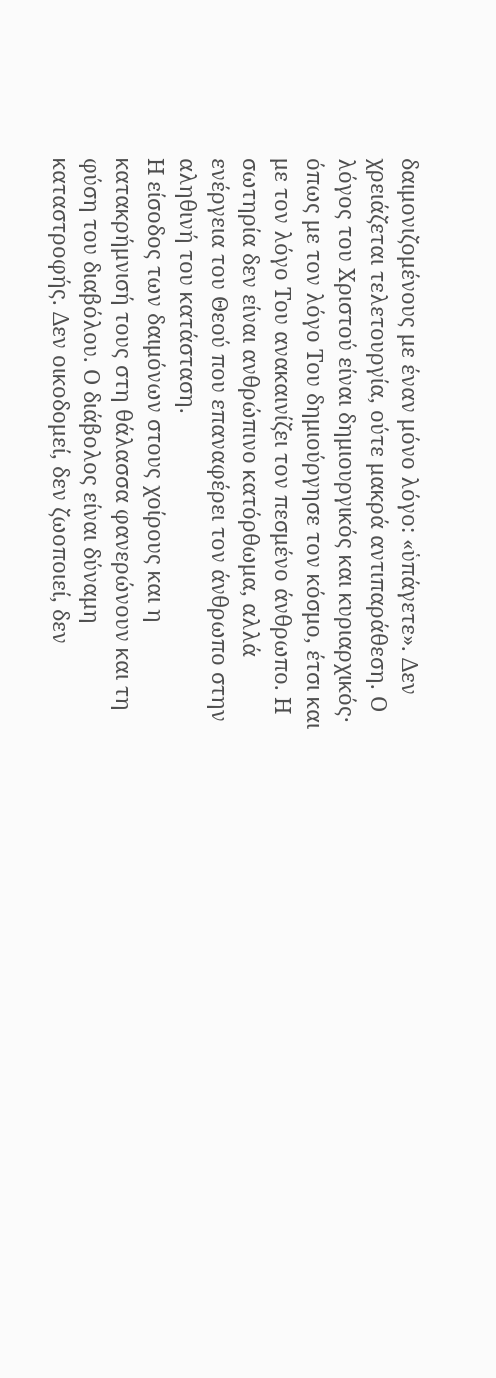δαιμονιζομένους με έναν μόνο λόγο: «ὑπάγετε». Δεν χρειάζεται τελετουργία, ούτε μακρά αντιπαράθεση. Ο λόγος του Χριστού είναι δημιουργικός και κυριαρχικός· όπως με τον λόγο Του δημιούργησε τον κόσμο, έτσι και με τον λόγο Του ανακαινίζει τον πεσμένο άνθρωπο. Η σωτηρία δεν είναι ανθρώπινο κατόρθωμα, αλλά ενέργεια του Θεού που επαναφέρει τον άνθρωπο στην αληθινή του κατάσταση.
Η είσοδος των δαιμόνων στους χοίρους και η κατακρήμνισή τους στη θάλασσα φανερώνουν και τη φύση του διαβόλου. Ο διάβολος είναι δύναμη καταστροφής. Δεν οικοδομεί, δεν ζωοποιεί, δεν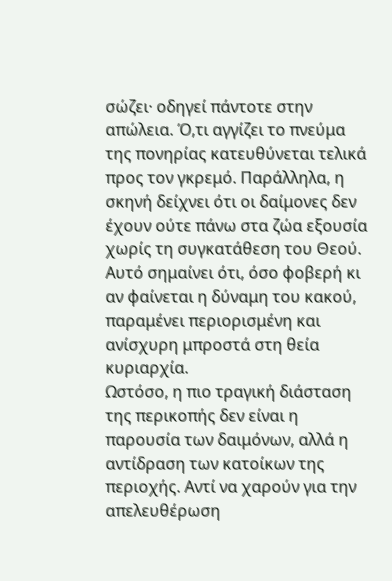σώζει· οδηγεί πάντοτε στην απώλεια. Ό,τι αγγίζει το πνεύμα της πονηρίας κατευθύνεται τελικά προς τον γκρεμό. Παράλληλα, η σκηνή δείχνει ότι οι δαίμονες δεν έχουν ούτε πάνω στα ζώα εξουσία χωρίς τη συγκατάθεση του Θεού. Αυτό σημαίνει ότι, όσο φοβερή κι αν φαίνεται η δύναμη του κακού, παραμένει περιορισμένη και ανίσχυρη μπροστά στη θεία κυριαρχία.
Ωστόσο, η πιο τραγική διάσταση της περικοπής δεν είναι η παρουσία των δαιμόνων, αλλά η αντίδραση των κατοίκων της περιοχής. Αντί να χαρούν για την απελευθέρωση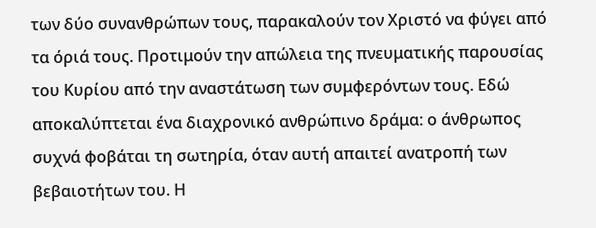των δύο συνανθρώπων τους, παρακαλούν τον Χριστό να φύγει από τα όριά τους. Προτιμούν την απώλεια της πνευματικής παρουσίας του Κυρίου από την αναστάτωση των συμφερόντων τους. Εδώ αποκαλύπτεται ένα διαχρονικό ανθρώπινο δράμα: ο άνθρωπος συχνά φοβάται τη σωτηρία, όταν αυτή απαιτεί ανατροπή των βεβαιοτήτων του. Η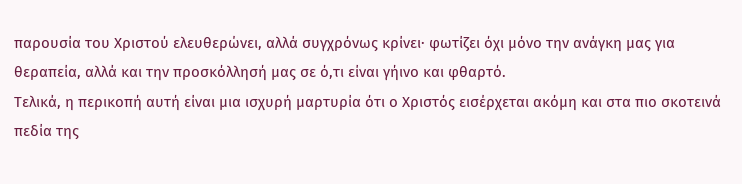παρουσία του Χριστού ελευθερώνει, αλλά συγχρόνως κρίνει· φωτίζει όχι μόνο την ανάγκη μας για θεραπεία, αλλά και την προσκόλλησή μας σε ό,τι είναι γήινο και φθαρτό.
Τελικά, η περικοπή αυτή είναι μια ισχυρή μαρτυρία ότι ο Χριστός εισέρχεται ακόμη και στα πιο σκοτεινά πεδία της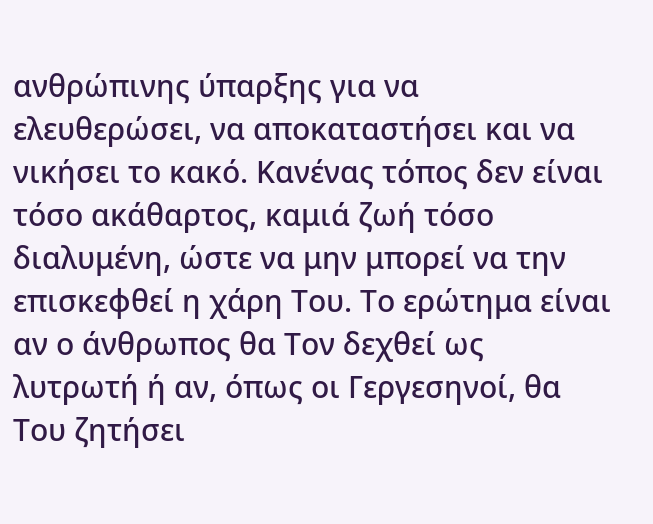ανθρώπινης ύπαρξης για να ελευθερώσει, να αποκαταστήσει και να νικήσει το κακό. Κανένας τόπος δεν είναι τόσο ακάθαρτος, καμιά ζωή τόσο διαλυμένη, ώστε να μην μπορεί να την επισκεφθεί η χάρη Του. Το ερώτημα είναι αν ο άνθρωπος θα Τον δεχθεί ως λυτρωτή ή αν, όπως οι Γεργεσηνοί, θα Του ζητήσει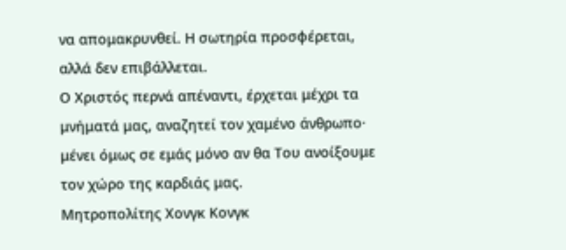να απομακρυνθεί. Η σωτηρία προσφέρεται, αλλά δεν επιβάλλεται.
Ο Χριστός περνά απέναντι, έρχεται μέχρι τα μνήματά μας, αναζητεί τον χαμένο άνθρωπο· μένει όμως σε εμάς μόνο αν θα Του ανοίξουμε τον χώρο της καρδιάς μας.
Μητροπολίτης Χονγκ Κονγκ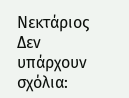Νεκτάριος
Δεν υπάρχουν σχόλια: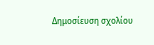Δημοσίευση σχολίου